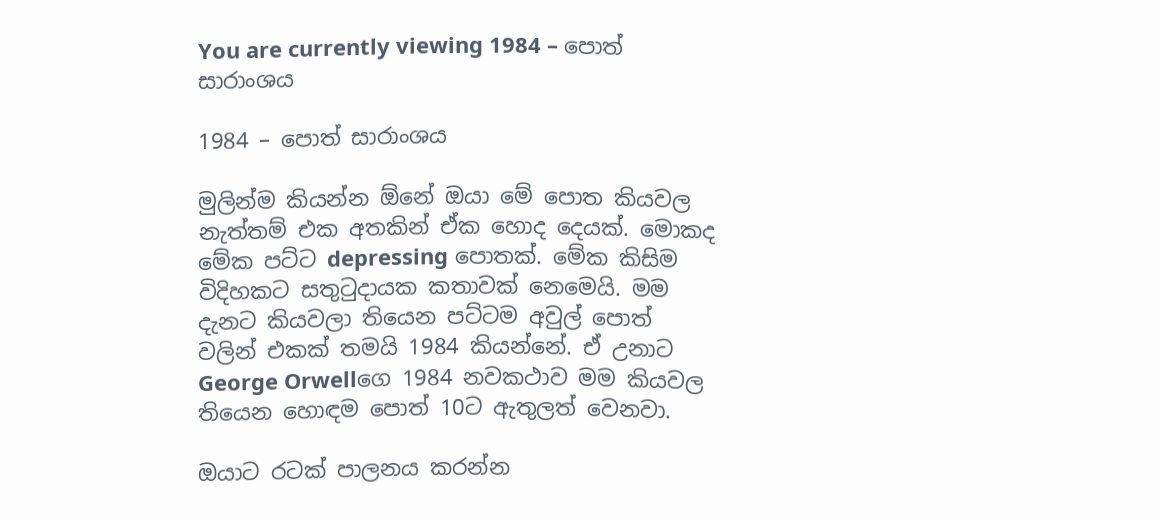You are currently viewing 1984 – පොත් සාරාංශය

1984 – පොත් සාරාංශය

මුලින්ම කියන්න ඕනේ ඔයා මේ පොත කියවල නැත්තම් එක අතකින් ඒක හොද දෙයක්. මොකද මේක පට්ට depressing පොතක්. මේක කිසිම විදිහකට සතුටුදායක කතාවක් නෙමෙයි. මම දැනට කියවලා තියෙන පට්ටම අවුල් පොත් වලින් එකක් තමයි 1984 කියන්නේ. ඒ උනාට George Orwellගෙ 1984 නවකථාව මම කියවල තියෙන හොඳම පොත් 10ට ඇතුලත් වෙනවා.

ඔයාට රටක් පාලනය කරන්න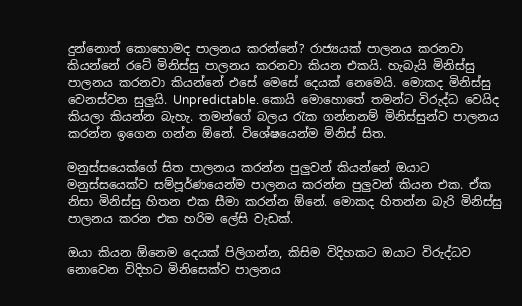දුන්නොත් කොහොමද පාලනය කරන්නේ? රාජ්‍යයක් පාලනය කරනවා කියන්නේ රටේ මිනිස්සු පාලනය කරනවා කියන එකයි. හැබැයි මිනිස්සු පාලනය කරනවා කියන්නේ එසේ මෙසේ දෙයක් නෙමෙයි. මොකද මිනිස්සු වෙනස්වන සුලුයි. Unpredictable. කොයි මොහොතේ තමන්ට විරුද්ධ වෙයිද කියලා කියන්න බැහැ. තමන්ගේ බලය රැක ගන්නනම් මිනිස්සුන්ව පාලනය කරන්න ඉගෙන ගන්න ඕනේ. විශේෂයෙන්ම මිනිස් සිත.

මනුස්සයෙක්ගේ සිත පාලනය කරන්න පුලුවන් කියන්නේ ඔයාට මනුස්සයෙක්ව සම්පූර්ණයෙන්ම පාලනය කරන්න පුලුවන් කියන එක. ඒක නිසා මිනිස්සු හිතන එක සීමා කරන්න ඕනේ. මොකද හිතන්න බැරි මිනිස්සු පාලනය කරන එක හරිම ලේසි වැඩක්.

ඔයා කියන ඕනෙම දෙයක් පිලිගන්න, කිසිම විදිහකට ඔයාට විරුද්ධව නොවෙන විදිහට මිනිසෙක්ව පාලනය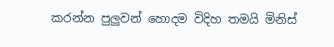කරන්න පුලුවන් හොදම විදිහ තමයි මිනිස්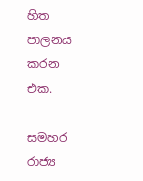හිත පාලනය කරන එක.

සමහර රාජ්‍ය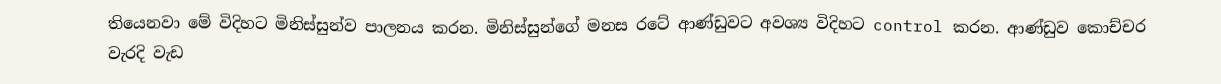තියෙනවා මේ විදිහට මිනිස්සුන්ව පාලනය කරන. මිනිස්සුන්ගේ මනස රටේ ආණ්ඩුවට අවශ්‍ය විදිහට control කරන. ආණ්ඩුව කොච්චර වැරදි වැඩ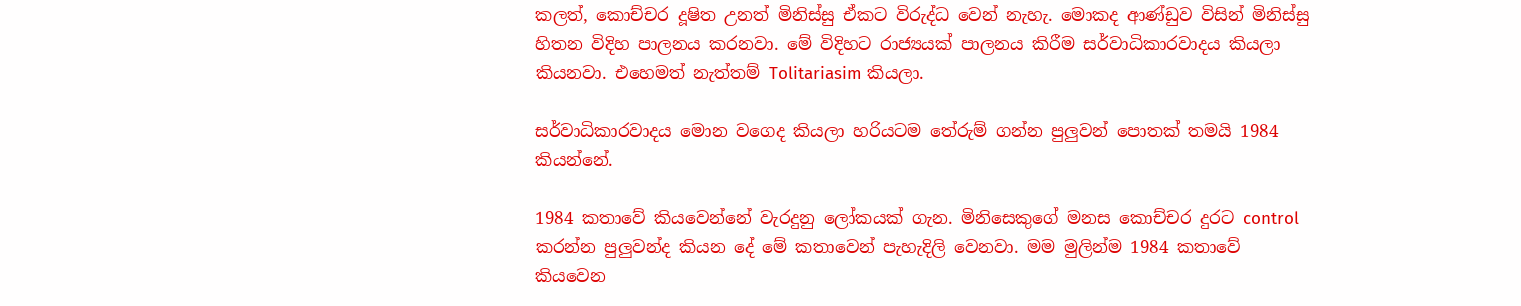කලත්, කොච්චර දූෂිත උනත් මිනිස්සු ඒකට විරුද්ධ වෙන් නැහැ. මොකද ආණ්ඩුව විසින් මිනිස්සු හිතන විදිහ පාලනය කරනවා. මේ විදිහට රාජ්‍යයක් පාලනය කිරීම සර්වාධිකාරවාදය කියලා කියනවා. එහෙමත් නැත්තම් Tolitariasim කියලා.

සර්වාධිකාරවාදය මොන වගෙද කියලා හරියටම තේරුම් ගන්න පුලුවන් පොතක් තමයි 1984 කියන්නේ.

1984 කතාවේ කියවෙන්නේ වැරදුනු ලෝකයක් ගැන. මිනිසෙකුගේ මනස කොච්චර දුරට control කරන්න පුලුවන්ද කියන දේ මේ කතාවෙන් පැහැදිලි වෙනවා. මම මුලින්ම 1984 කතාවේ කියවෙන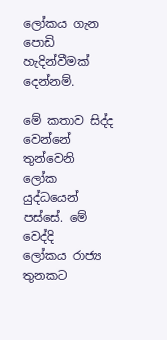ලෝකය ගැන පොඩි හැදින්වීමක් දෙන්නම්.

මේ කතාව සිද්ද වෙන්නේ තුන්වෙනි ලෝක යුද්ධයෙන් පස්සේ. මේ වෙද්දි ලෝකය ‍රාජ්‍ය තුනකට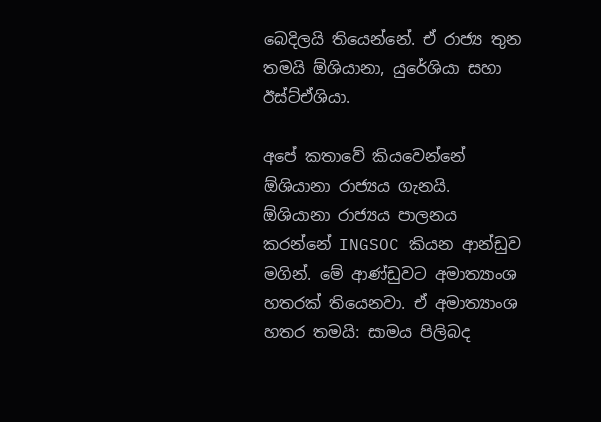බෙදිලයි තියෙන්නේ. ඒ රාජ්‍ය තුන තමයි ඕශියානා, යුරේශියා සහා ඊස්ට්ඒශියා.

අපේ කතාවේ කියවෙන්නේ ඕශියානා රාජ්‍යය ගැනයි. ඕශියානා රාජ්‍යය පාලනය කරන්නේ INGSOC කියන ආන්ඩුව මගින්. මේ ආණ්ඩුවට අමාත්‍යාංශ හතරක් තියෙනවා. ඒ අමාත්‍යාංශ හතර තමයි: සාමය පිලිබද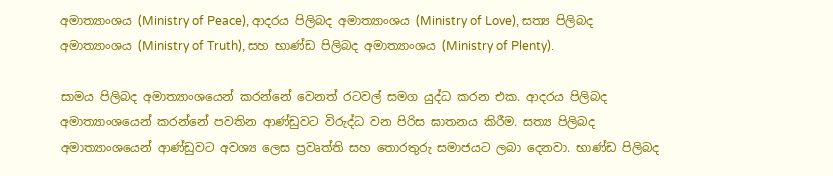අමාත්‍යාංශය (Ministry of Peace), ආදරය පිලිබද අමාත්‍යාංශය (Ministry of Love), සත්‍ය පිලිබද අමාත්‍යාංශය (Ministry of Truth), සහ භාණ්ඩ පිලිබද අමාත්‍යාංශය (Ministry of Plenty).

සාමය පිලිබද අමාත්‍යාංශයෙන් කරන්නේ වෙනත් රටවල් සමග යුද්ධ කරන එක. ආදරය පිලිබද අමාත්‍යාංශයෙන් කරන්නේ පවතින ආණ්ඩුවට විරුද්ධ වන පිරිස ඝාතනය කිරීම. සත්‍ය පිලිබද අමාත්‍යාංශයෙන් ආණ්ඩුවට අවශ්‍ය ලෙස ප්‍රවෘත්ති සහ තොරතුරු සමාජයට ලබා දෙනවා. භාණ්ඩ පිලිබද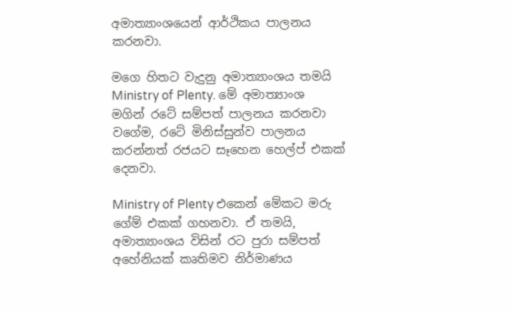අමාත්‍යාංශයෙන් ආර්ථිකය පාලනය කරනවා.

මගෙ හිතට වැදුනු අමාත්‍යාංශය තමයි Ministry of Plenty. මේ අමාත්‍යාංශ මගින් රටේ සම්පත් පාලනය කරනවා වගේම, රටේ මිනිස්සුන්ව පාලනය කරන්නත් රජයට සෑහෙන හෙල්ප් එකක් දෙනවා.

Ministry of Plenty එකෙන් මේකට මරු ගේම් එකක් ගහනවා. ඒ තමයි, අමාත්‍යාංශය විසින් රට පුරා සම්පත් අහේනියක් කෘතිමව නිර්මාණය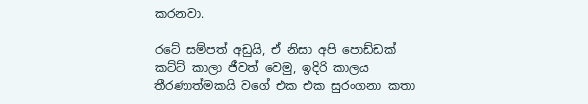කරනවා.

රටේ සම්පත් අඩුයි, ඒ නිසා අපි පොඩ්ඩක් කට්ට් කාලා ජීවත් වෙමු, ඉදිරි කාලය තීරණාත්මකයි වගේ එක එක සුරංගනා කතා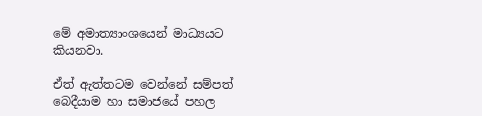මේ අමාත්‍යාංශයෙන් මාධ්‍යයට කියනවා.

ඒත් ඇත්තටම වෙන්නේ සම්පත් බෙදීයාම හා සමාජයේ පහල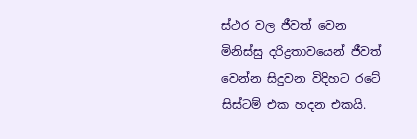ස්ථර වල ජීවත් වෙන මිනිස්සු දරිද්‍රතාවයෙන් ජීවත් වෙන්න සිදුවන විදිහට රටේ සිස්ටම් එක හදන එකයි.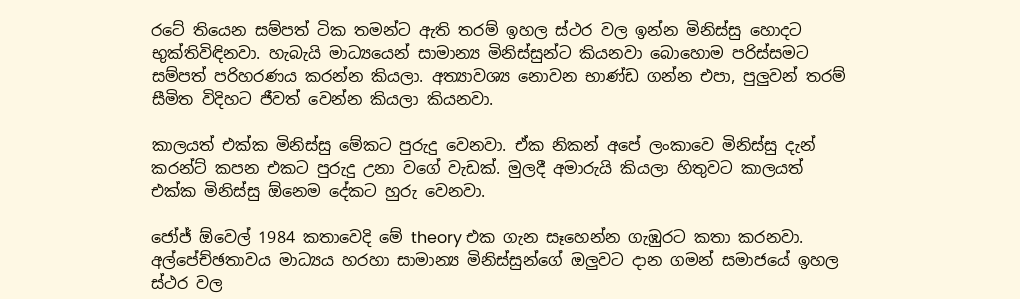රටේ තියෙන සම්පත් ටික තමන්ට ඇති තරම් ඉහල ස්ථර වල ඉන්න මිනිස්සු හොදට භුක්තිවිඳිනවා. හැබැයි මාධ්‍යයෙන් සාමාන්‍ය මිනිස්සුන්ට කියනවා බොහොම පරිස්සමට සම්පත් පරිහරණය කරන්න කියලා. අත්‍යාවශ්‍ය නොවන භාණ්ඩ ගන්න එපා, පුලුවන් තරම් සීමිත විදිහට ජීවත් වෙන්න කියලා කියනවා.

කාලයත් එක්ක මිනිස්සු මේකට පුරුදු වෙනවා. ඒක නිකන් අපේ ලංකාවෙ මිනිස්සු දැන් කරන්ට් කපන එකට පුරුදු උනා වගේ වැඩක්. මුලදී අමාරුයි කියලා හිතුවට කාලයත් එක්ක මිනිස්සු ඕනෙම දේකට හුරු වෙනවා.

ජෝජ් ඕවෙල් 1984 කතාවෙදි මේ theory එක ගැන සෑහෙන්න ගැඹුරට කතා කරනවා. අල්පේච්ඡතාවය මාධ්‍යය හරහා සාමාන්‍ය මිනිස්සුන්ගේ ඔලුවට දාන ගමන් සමාජයේ ඉහල ස්ථර වල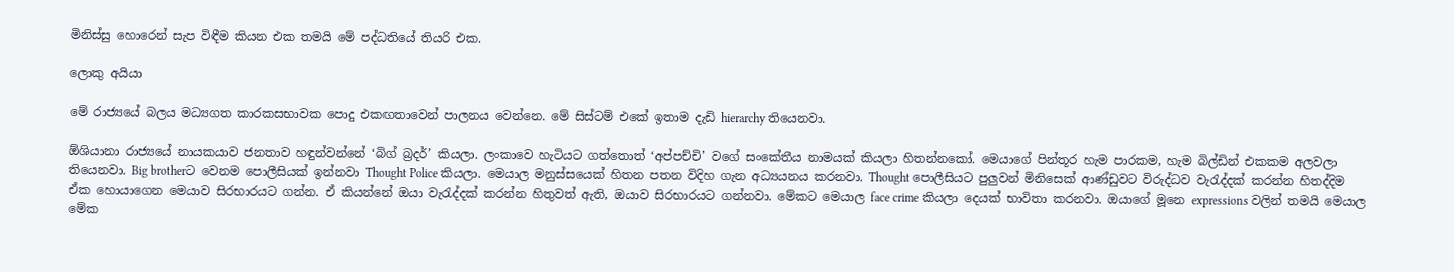මිනිස්සු හොරෙන් සැප විඳීම කියන එක තමයි මේ පද්ධතියේ තියරි එක.

ලොකු අයියා

මේ රාජ්‍යයේ බලය මධ්‍යගත කාරකසභාවක පොදු එකඟතාවෙන් පාලනය වෙන්නෙ. මේ සිස්ටම් එකේ ඉතාම දැඩි hierarchy තියෙනවා.

ඕශියානා රාජ්‍යයේ නායකයාව ජනතාව හඳුන්වන්නේ ‘බිග් බ්‍රදර්’ කියලා. ලංකාවෙ හැටියට ගත්තොත් ‘අප්පච්චි’ වගේ සංකේතීය නාමයක් කියලා හිතන්නකෝ. මෙයාගේ පින්තූර හැම පාරකම, හැම බිල්ඩින් එකකම අලවලා තියෙනවා. Big brotherට වෙනම පොලීසියක් ඉන්නවා Thought Police කියලා. මෙයාල මනුස්සයෙක් හිතන පතන විදිහ ගැන අධ්‍යයනය කරනවා. Thought පොලීසියට පුලුවන් මිනිසෙක් ආණ්ඩුවට විරුද්ධව වැරැද්දක් කරන්න හිතද්දිම ඒක හොයාගෙන මෙයාව සිරභාරයට ගන්න. ඒ කියන්නේ ඔයා වැරැද්දක් කරන්න හිතුවත් ඇති, ඔයාව සිරභාරයට ගන්නවා. මේකට මෙයාල face crime කියලා දෙයක් භාවිතා කරනවා. ඔයාගේ මූනෙ expressions වලින් තමයි මෙයාල මේක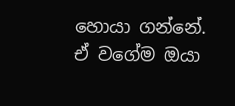හොයා ගන්නේ. ඒ වගේම ඔයා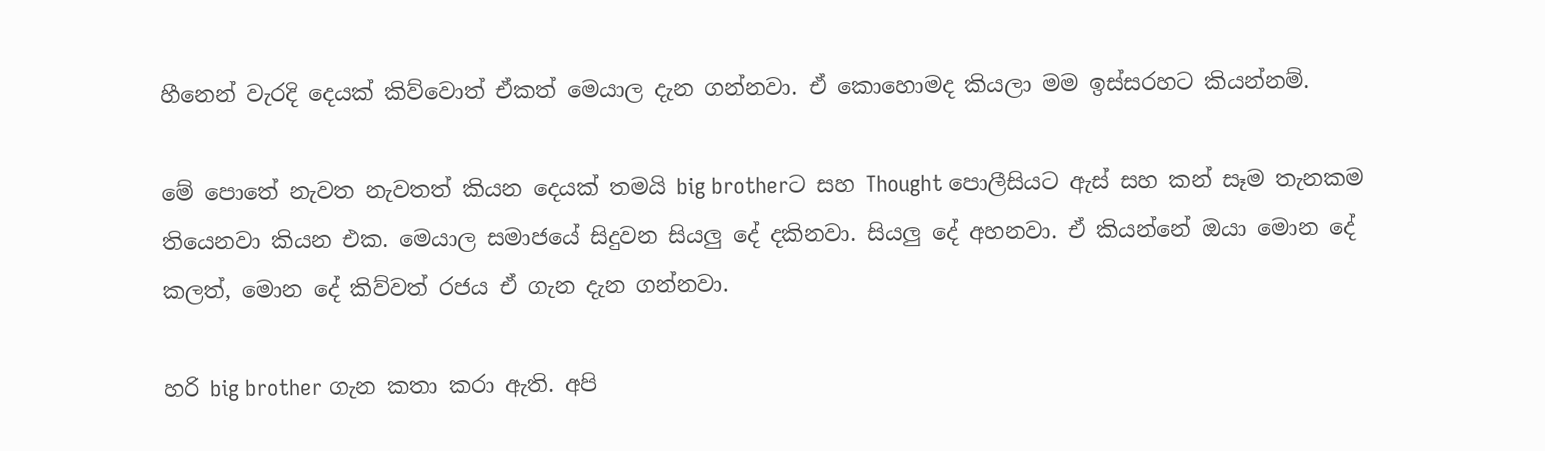හීනෙන් වැරදි දෙයක් කිව්වොත් ඒකත් මෙයාල දැන ගන්නවා. ඒ කොහොමද කියලා මම ඉස්සරහට කියන්නම්.

මේ පොතේ නැවත නැවතත් කියන දෙයක් තමයි big brotherට සහ Thought පොලීසියට ඇස් සහ කන් සෑම තැනකම තියෙනවා කියන එක. මෙයාල සමාජයේ සිදුවන සියලු දේ දකිනවා. සියලු දේ අහනවා. ඒ කියන්නේ ඔයා මොන දේ කලත්, මොන දේ කිව්වත් රජය ඒ ගැන දැන ගන්නවා.

හරි big brother ගැන කතා කරා ඇති. අපි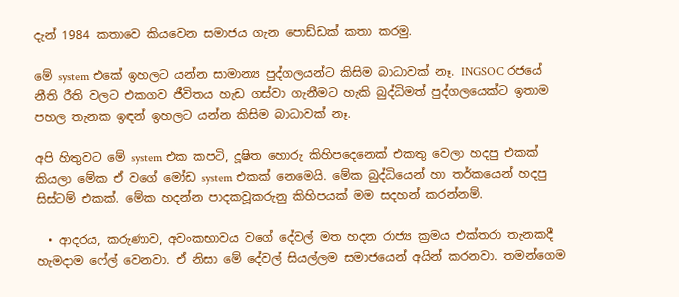දැන් 1984 කතාවෙ කියවෙන සමාජය ගැන පොඩ්ඩක් කතා කරමු.

මේ system එකේ ඉහලට යන්න සාමාන්‍ය පුද්ගලයන්ට කිසිම බාධාවක් නෑ. INGSOC රජයේ නීති රීති වලට එකගව ජීවිතය හැඩ ගස්වා ගැනීමට හැකි බුද්ධිමත් පුද්ගලයෙක්ට ඉතාම පහල තැනක ඉඳන් ඉහලට යන්න කිසිම බාධාවක් නෑ.

අපි හිතුවට මේ system එක කපටි, දූෂිත හොරු කිහිපදෙනෙක් එකතු වෙලා හදපු එකක් කියලා මේක ඒ වගේ මෝඩ system එකක් නෙමෙයි. මේක බුද්ධියෙන් හා තර්කයෙන් හදපු සිස්ටම් එකක්. මේක හදන්න පාදකවූකරුනු කිහිපයක් මම සදහන් කරන්නම්.

  • ආදරය, කරුණාව, අවංකභාවය වගේ දේවල් මත හදන රාජ්‍ය ක්‍රමය එක්තරා තැනකදී හැමදාම ෆේල් වෙනවා. ඒ නිසා මේ දේවල් සියල්ලම සමාජයෙන් අයින් කරනවා. තමන්ගෙම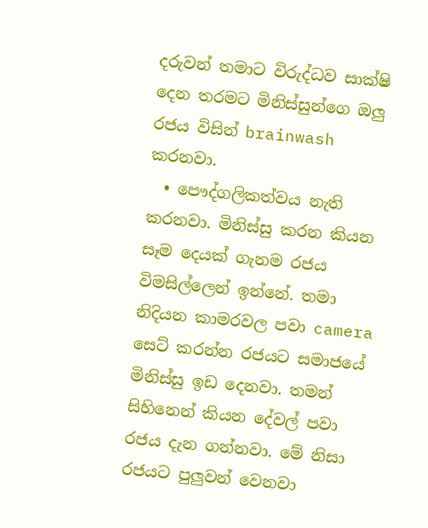දරුවන් තමාට විරුද්ධව සාක්ෂි දෙන තරමට මිනිස්සුන්ගෙ ඔලු රජය විසින් brainwash කරනවා.
  • පෞද්ගලිකත්වය නැති කරනවා. මිනිස්සු කරන කියන සෑම දෙයක් ගැනම රජය විමසිල්ලෙන් ඉන්නේ. තමා නිදියන කාමරවල පවා camera සෙට් කරන්න රජයට සමාජයේ මිනිස්සු ඉඩ දෙනවා. තමන් සිහිනෙන් කියන දේවල් පවා රජය දැන ගන්නවා. මේ නිසා රජයට පුලුවන් වෙනවා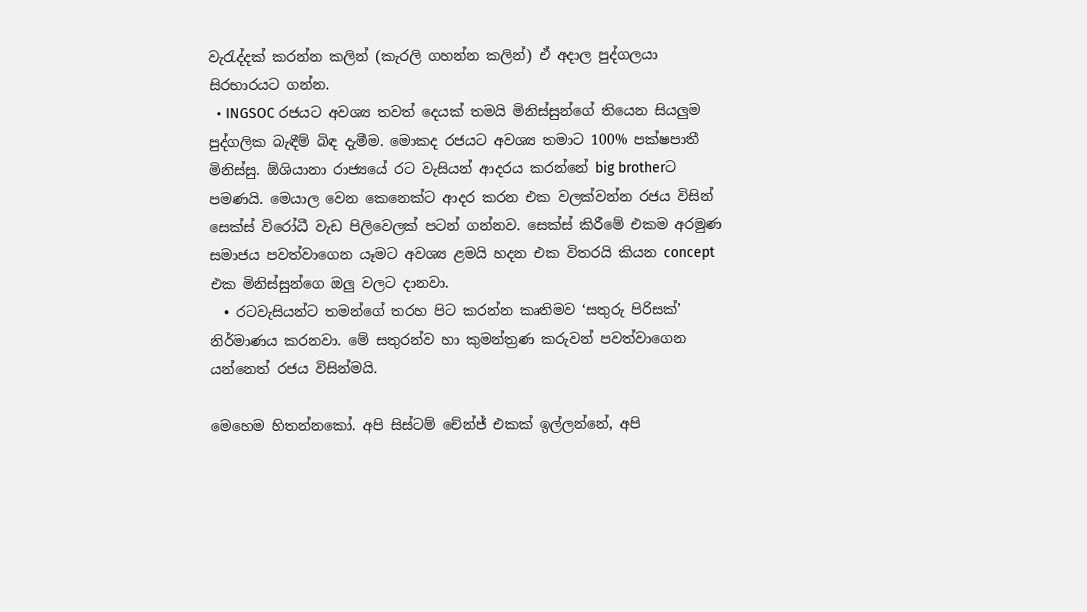වැරැද්දක් කරන්න කලින් (කැරලි ගහන්න කලින්) ඒ අදාල පුද්ගලයා සිරභාරයට ගන්න.
  • INGSOC රජයට අවශ්‍ය තවත් දෙයක් තමයි මිනිස්සුන්ගේ තියෙන සියලුම පුද්ගලික බැඳීම් බිඳ දැමීම. මොකද රජයට අවශ්‍ය තමාට 100% පක්ෂපාතී මිනිස්සු. ඕශියානා රාජ්‍යයේ රට වැසියන් ආදරය කරන්නේ big brotherට පමණයි. මෙයාල වෙන කෙනෙක්ට ආදර කරන එක වලක්වන්න රජය විසින් සෙක්ස් විරෝධී වැඩ පිලිවෙලක් පටන් ගන්නව. සෙක්ස් කිරීමේ එකම අරමුණ සමාජය පවත්වාගෙන යෑමට අවශ්‍ය ළමයි හදන එක විතරයි කියන concept එක මිනිස්සුන්ගෙ ඔලු වලට දානවා.
  • රටවැසියන්ට තමන්ගේ තරහ පිට කරන්න කෘතිමව ‘සතුරු පිරිසක්’ නිර්මාණය කරනවා. මේ සතුරන්ව හා කුමන්ත්‍රණ කරුවන් පවත්වාගෙන යන්නෙත් රජය විසින්මයි.

මෙහෙම හිතන්නකෝ. අපි සිස්ටම් චේන්ජ් එකක් ඉල්ලන්නේ, අපි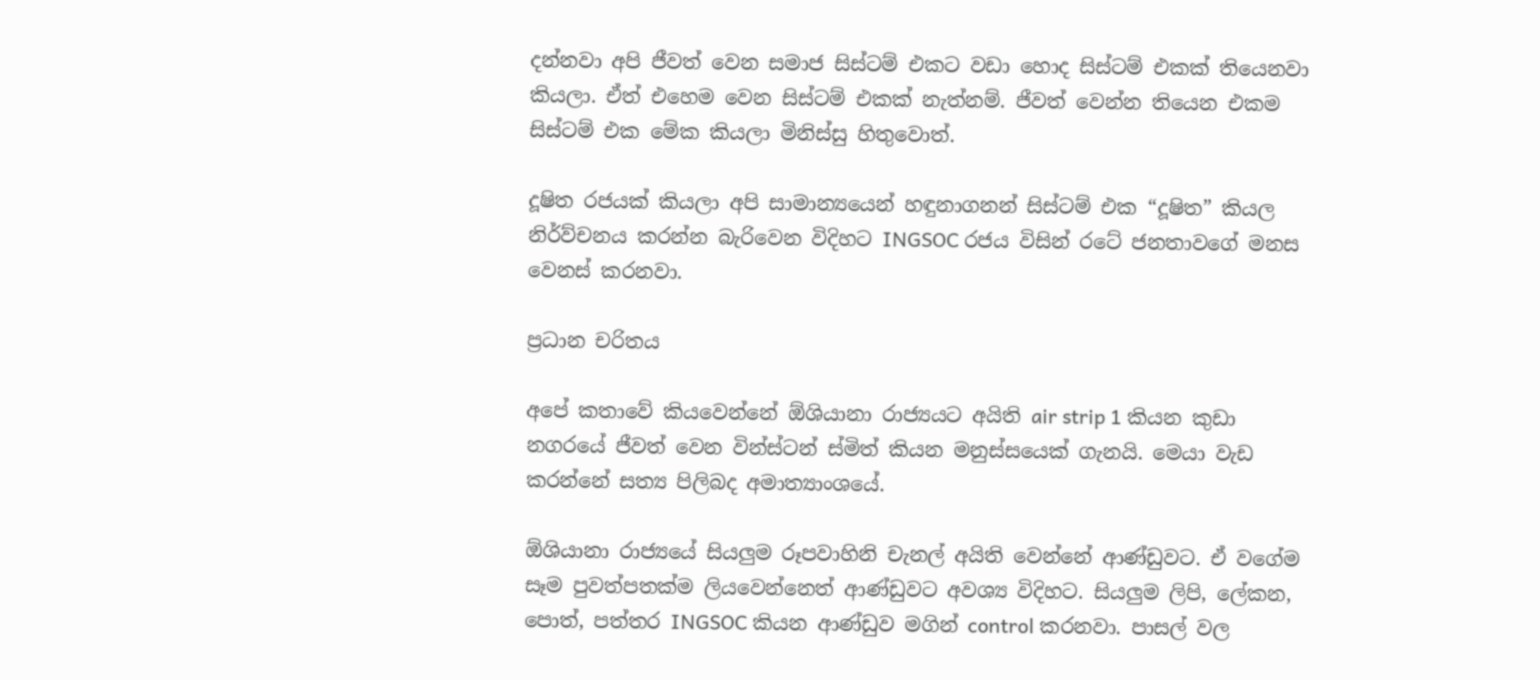දන්නවා අපි ජීවත් වෙන සමාජ සිස්ටම් එකට වඩා හොද සිස්ටම් එකක් තියෙනවා කියලා. ඒත් එහෙම වෙන සිස්ටම් එකක් නැත්නම්. ජීවත් වෙන්න තියෙන එකම සිස්ටම් එක මේක කියලා මිනිස්සු හිතුවොත්.

දූෂිත රජයක් කියලා අපි සාමාන්‍යයෙන් හඳුනාගනන් සිස්ටම් එක “දූෂිත” කියල නිර්ව්චනය කරන්න බැරිවෙන විදිහට INGSOC රජය විසින් රටේ ජනතාවගේ මනස වෙනස් කරනවා.

ප්‍රධාන චරිතය

අපේ කතාවේ කියවෙන්නේ ඕශියානා රාජ්‍යයට අයිති air strip 1 කියන කුඩා නගරයේ ජීවත් වෙන වින්ස්ටන් ස්මිත් කියන මනුස්සයෙක් ගැනයි. මෙයා වැඩ කරන්නේ සත්‍ය පිලිබද අමාත්‍යාංශයේ.

ඕශියානා රාජ්‍යයේ සියලුම රූපවාහිනි චැනල් අයිති වෙන්නේ ආණ්ඩුවට. ඒ වගේම සෑම පුවත්පතක්ම ලියවෙන්නෙත් ආණ්ඩුවට අවශ්‍ය විදිහට. සියලුම ලිපි, ලේකන, පොත්, පත්තර INGSOC කියන ආණ්ඩුව මගින් control කරනවා. පාසල් වල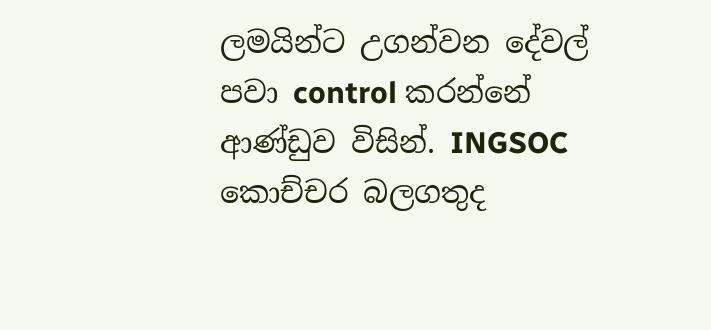ලමයින්ට උගන්වන දේවල් පවා control කරන්නේ ආණ්ඩුව විසින්. INGSOC කොච්චර බලගතුද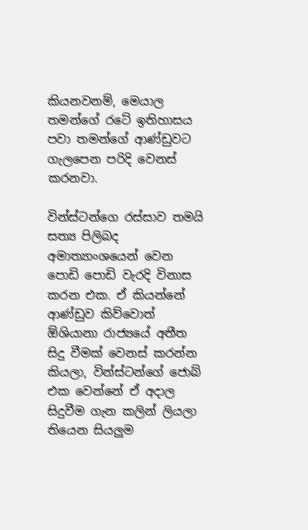කියනවනම්, මෙයාල තමන්ගේ රටේ ඉතිහාසය පවා තමන්ගේ ආණ්ඩුවට ගැලපෙන පරිදි වෙනස් කරනවා.

වින්ස්ටන්ගෙ රස්සාව තමයි සත්‍ය පිලිබද අමාත්‍යාංශයෙන් වෙන පොඩි පොඩි වැරදි විනාස කරන එක. ඒ කියන්නේ ආණ්ඩුව කිව්වොත් ඕශියානා රාජ්‍යයේ අතීත සිදු වීමක් වෙනස් කරන්න කියලා, වින්ස්ටන්ගේ ජොබ් එක වෙන්නේ ඒ අදාල සිදුවීම ගැන කලින් ලියලා තියෙන සියලුම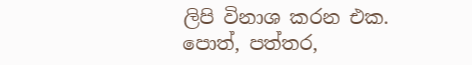ලිපි විනාශ කරන එක. පොත්, පත්තර,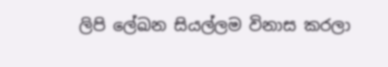ලිපි ලේඛන සියල්ලම විනාස කරලා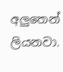අලුතෙන් ලියනවා.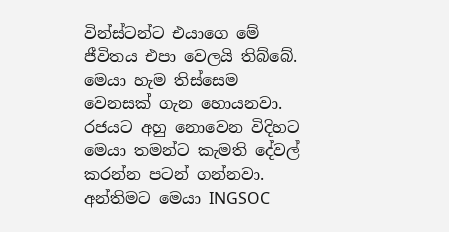වින්ස්ටන්ට එයාගෙ මේ ජීවිතය එපා වෙලයි තිබ්බේ. මෙයා හැම තිස්සෙම වෙනසක් ගැන හොයනවා. රජයට අහු නොවෙන විදිහට මෙයා තමන්ට කැමති දේවල් කරන්න පටන් ගන්නවා. අන්තිමට මෙයා INGSOC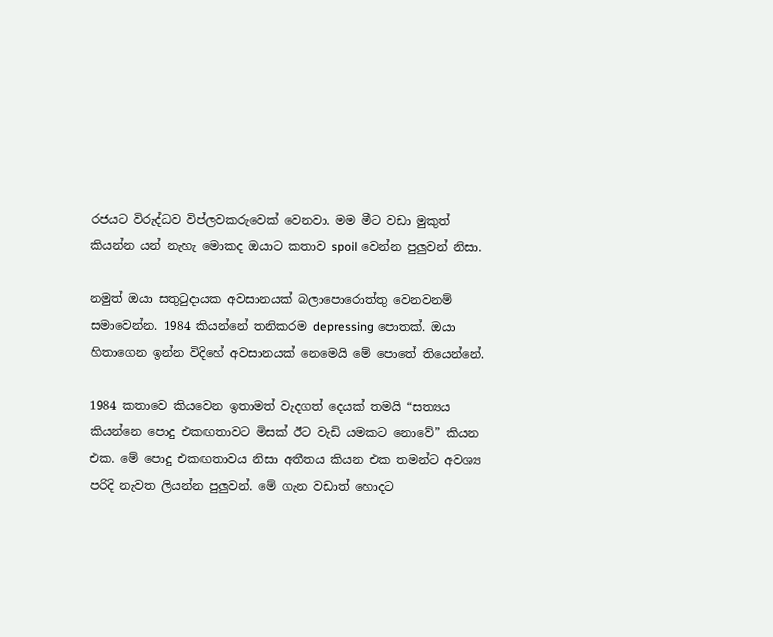රජයට විරුද්ධව විප්ලවකරුවෙක් වෙනවා. මම මීට වඩා මුකුත් කියන්න යන් නැහැ මොකද ඔයාට කතාව spoil වෙන්න පුලුවන් නිසා.

නමුත් ඔයා සතුටුදායක අවසානයක් බලාපොරොත්තු වෙනවනම් සමාවෙන්න. 1984 කියන්නේ තනිකරම depressing පොතක්. ඔයා හිතාගෙන ඉන්න විදිහේ අවසානයක් නෙමෙයි මේ පොතේ තියෙන්නේ.

1984 කතාවෙ කියවෙන ඉතාමත් වැදගත් දෙයක් තමයි “සත්‍යය කියන්නෙ පොදු එකඟතාවට මිසක් ඊට වැඩි යමකට නොවේ” කියන එක. මේ පොදු එකඟතාවය නිසා අතීතය කියන එක තමන්ට අවශ්‍ය පරිදි නැවත ලියන්න පුලුවන්. මේ ගැන වඩාත් හොදට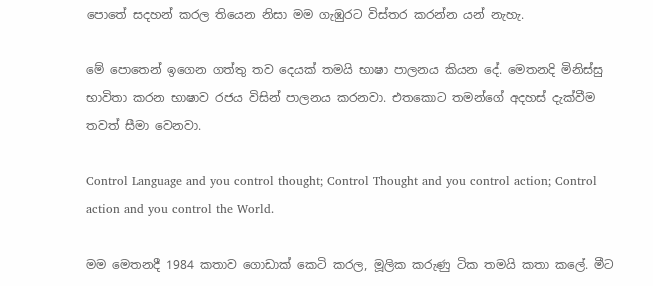පොතේ සදහන් කරල තියෙන නිසා මම ගැඹුරට විස්තර කරන්න යන් නැහැ.

මේ පොතෙන් ඉගෙන ගත්තු තව දෙයක් තමයි භාෂා පාලනය කියන දේ. මෙතනදි මිනිස්සු භාවිතා කරන භාෂාව රජය විසින් පාලනය කරනවා. එතකොට තමන්ගේ අදහස් දැක්වීම තවත් සීමා වෙනවා.

Control Language and you control thought; Control Thought and you control action; Control action and you control the World.

මම මෙතනදී 1984 කතාව ගොඩාක් කෙටි කරල, මූලික කරුණු ටික තමයි කතා කලේ. මීට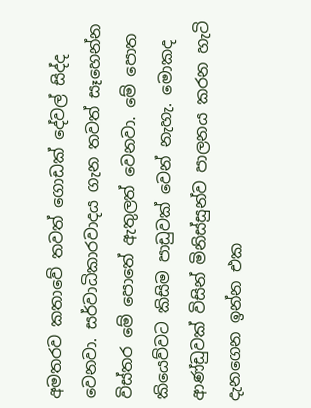අමතරව කතාවේ තවත් ගොඩක් දේවල් සිද්ද වෙනවා. සර්වාධිකාරවාදය ගැන තවත් සෑහෙන්න විස්තර මේ පොතේ ඇතුලත් වෙනවා. මේ පොත කියෙව්වට කිසිම පාඩුවක් වෙන් නැහැ. මොකද ආණ්ඩුවක් විසින් මිනිස්සුන්ව පාලනය කරන හැටි දැනගෙන ඉන්න එක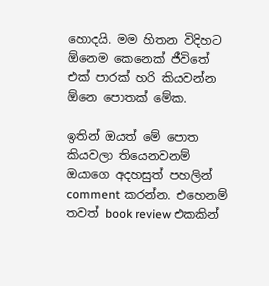හොදයි. මම හිතන විදිහට ඕනෙම කෙනෙක් ජීවිතේ එක් පාරක් හරි කියවන්න ඕනෙ පොතක් මේක.

ඉතින් ඔයත් මේ පොත කියවලා තියෙනවනම් ඔයාගෙ අදහසුත් පහලින් comment කරන්න. එහෙනම් තවත් book review එකකින්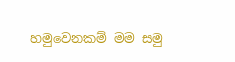හමුවෙනකම් මම සමු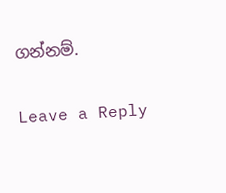ගන්නම්.

Leave a Reply